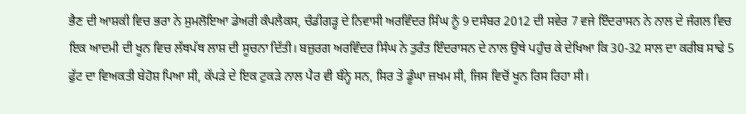ਭੈਣ ਦੀ ਆਸ਼ਕੀ ਵਿਚ ਭਰਾ ਨੇ ਸੁਮਲੋਇਆ ਡੇਅਰੀ ਕੰਪਲੈਕਸ, ਚੰਡੀਗੜ੍ਹ ਦੇ ਨਿਵਾਸੀ ਅਰਵਿੰਦਰ ਸਿੰਘ ਨੂੰ 9 ਦਸੰਬਰ 2012 ਦੀ ਸਵੇਰ 7 ਵਜੇ ਇੰਦਰਾਸਨ ਨੇ ਨਾਲ ਦੇ ਜੰਗਲ ਵਿਚ ਇਕ ਆਦਮੀ ਦੀ ਖੂਨ ਵਿਚ ਲੱਥਪੱਥ ਲਾਸ਼ ਦੀ ਸੂਚਨਾ ਦਿੱਤੀ। ਬਜ਼ੁਰਗ ਅਰਵਿੰਦਰ ਸਿੰਘ ਨੇ ਤੁਰੰਤ ਇੰਦਰਾਸਨ ਦੇ ਨਾਲ ਉਥੇ ਪਹੁੰਚ ਕੇ ਦੇਖਿਆ ਕਿ 30-32 ਸਾਲ ਦਾ ਕਰੀਬ ਸਾਢੇ 5 ਫੁੱਟ ਦਾ ਵਿਅਕਤੀ ਬੇਹੋਸ਼ ਪਿਆ ਸੀ, ਕੱਪੜੇ ਦੇ ਇਕ ਟੁਕੜੇ ਨਾਲ ਪੈਰ ਵੀ ਬੰਨ੍ਹੇ ਸਨ, ਸਿਰ ਤੇ ਡੂੰਘਾ ਜ਼ਖਮ ਸੀ, ਜਿਸ ਵਿਚੋਂ ਖੂਨ ਰਿਸ ਰਿਹਾ ਸੀ।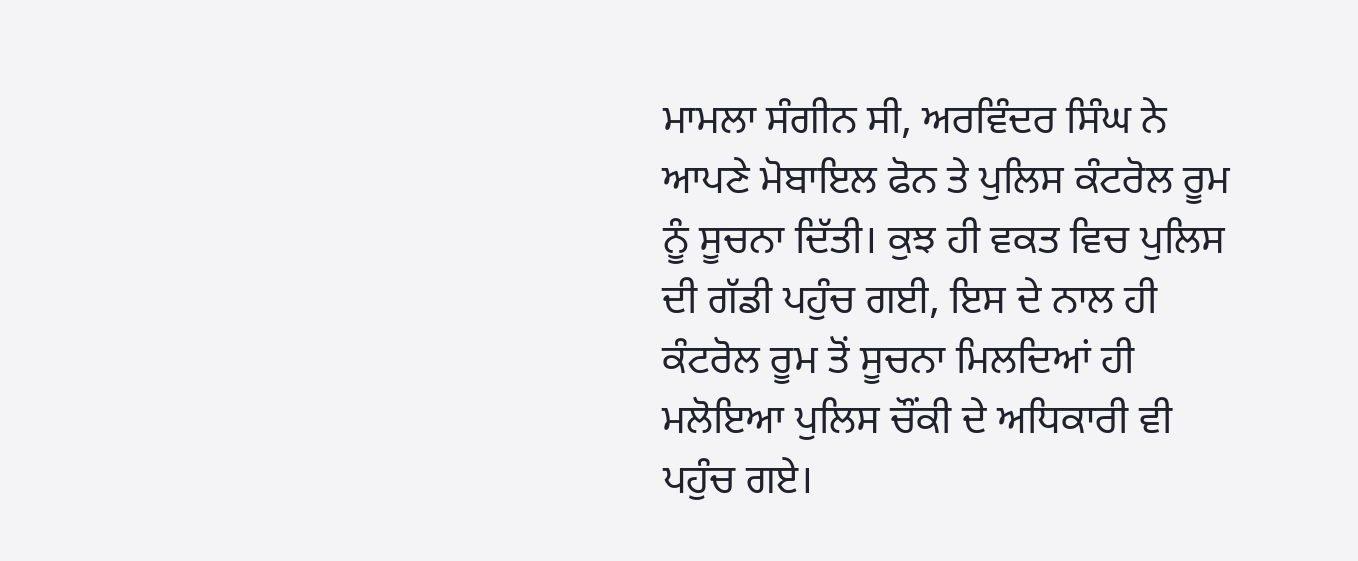ਮਾਮਲਾ ਸੰਗੀਨ ਸੀ, ਅਰਵਿੰਦਰ ਸਿੰਘ ਨੇ ਆਪਣੇ ਮੋਬਾਇਲ ਫੋਨ ਤੇ ਪੁਲਿਸ ਕੰਟਰੋਲ ਰੂਮ ਨੂੰ ਸੂਚਨਾ ਦਿੱਤੀ। ਕੁਝ ਹੀ ਵਕਤ ਵਿਚ ਪੁਲਿਸ ਦੀ ਗੱਡੀ ਪਹੁੰਚ ਗਈ, ਇਸ ਦੇ ਨਾਲ ਹੀ ਕੰਟਰੋਲ ਰੂਮ ਤੋਂ ਸੂਚਨਾ ਮਿਲਦਿਆਂ ਹੀ ਮਲੋਇਆ ਪੁਲਿਸ ਚੌਂਕੀ ਦੇ ਅਧਿਕਾਰੀ ਵੀ ਪਹੁੰਚ ਗਏ।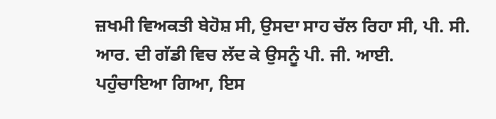ਜ਼ਖਮੀ ਵਿਅਕਤੀ ਬੇਹੋਸ਼ ਸੀ, ਉਸਦਾ ਸਾਹ ਚੱਲ ਰਿਹਾ ਸੀ, ਪੀ. ਸੀ. ਆਰ. ਦੀ ਗੱਡੀ ਵਿਚ ਲੱਦ ਕੇ ਉਸਨੂੰ ਪੀ. ਜੀ. ਆਈ. ਪਹੁੰਚਾਇਆ ਗਿਆ, ਇਸ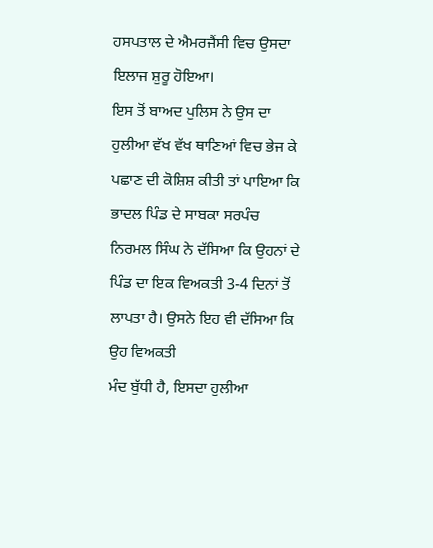ਹਸਪਤਾਲ ਦੇ ਐਮਰਜੈਂਸੀ ਵਿਚ ਉਸਦਾ ਇਲਾਜ ਸ਼ੁਰੂ ਹੋਇਆ।
ਇਸ ਤੋਂ ਬਾਅਦ ਪੁਲਿਸ ਨੇ ਉਸ ਦਾ ਹੁਲੀਆ ਵੱਖ ਵੱਖ ਥਾਣਿਆਂ ਵਿਚ ਭੇਜ ਕੇ ਪਛਾਣ ਦੀ ਕੋਸ਼ਿਸ਼ ਕੀਤੀ ਤਾਂ ਪਾਇਆ ਕਿ ਭਾਦਲ ਪਿੰਡ ਦੇ ਸਾਬਕਾ ਸਰਪੰਚ ਨਿਰਮਲ ਸਿੰਘ ਨੇ ਦੱਸਿਆ ਕਿ ਉਹਨਾਂ ਦੇ ਪਿੰਡ ਦਾ ਇਕ ਵਿਅਕਤੀ 3-4 ਦਿਨਾਂ ਤੋਂ ਲਾਪਤਾ ਹੈ। ਉਸਨੇ ਇਹ ਵੀ ਦੱਸਿਆ ਕਿ ਉਹ ਵਿਅਕਤੀ
ਮੰਦ ਬੁੱਧੀ ਹੈ, ਇਸਦਾ ਹੁਲੀਆ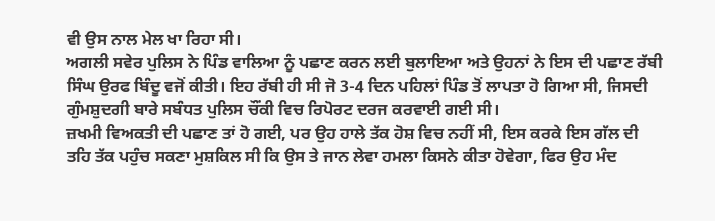ਵੀ ਉਸ ਨਾਲ ਮੇਲ ਖਾ ਰਿਹਾ ਸੀ।
ਅਗਲੀ ਸਵੇਰ ਪੁਲਿਸ ਨੇ ਪਿੰਡ ਵਾਲਿਆ ਨੂੰ ਪਛਾਣ ਕਰਨ ਲਈ ਬੁਲਾਇਆ ਅਤੇ ਉਹਨਾਂ ਨੇ ਇਸ ਦੀ ਪਛਾਣ ਰੱਬੀ ਸਿੰਘ ਉਰਫ ਬਿੰਦੂ ਵਜੋਂ ਕੀਤੀ। ਇਹ ਰੱਬੀ ਹੀ ਸੀ ਜੋ 3-4 ਦਿਨ ਪਹਿਲਾਂ ਪਿੰਡ ਤੋਂ ਲਾਪਤਾ ਹੋ ਗਿਆ ਸੀ, ਜਿਸਦੀ ਗੁੰਮਸ਼ੁਦਗੀ ਬਾਰੇ ਸਬੰਧਤ ਪੁਲਿਸ ਚੌਂਕੀ ਵਿਚ ਰਿਪੋਰਟ ਦਰਜ ਕਰਵਾਈ ਗਈ ਸੀ।
ਜ਼ਖਮੀ ਵਿਅਕਤੀ ਦੀ ਪਛਾਣ ਤਾਂ ਹੋ ਗਈ, ਪਰ ਉਹ ਹਾਲੇ ਤੱਕ ਹੋਸ਼ ਵਿਚ ਨਹੀਂ ਸੀ, ਇਸ ਕਰਕੇ ਇਸ ਗੱਲ ਦੀ ਤਹਿ ਤੱਕ ਪਹੁੰਚ ਸਕਣਾ ਮੁਸ਼ਕਿਲ ਸੀ ਕਿ ਉਸ ਤੇ ਜਾਨ ਲੇਵਾ ਹਮਲਾ ਕਿਸਨੇ ਕੀਤਾ ਹੋਵੇਗਾ, ਫਿਰ ਉਹ ਮੰਦ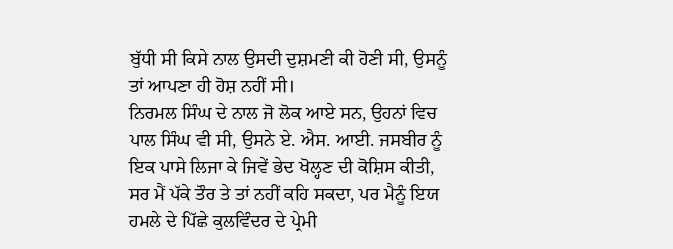ਬੁੱਧੀ ਸੀ ਕਿਸੇ ਨਾਲ ਉਸਦੀ ਦੁਸ਼ਮਣੀ ਕੀ ਹੋਣੀ ਸੀ, ਉਸਨੂੰ ਤਾਂ ਆਪਣਾ ਹੀ ਹੋਸ਼ ਨਹੀਂ ਸੀ।
ਨਿਰਮਲ ਸਿੰਘ ਦੇ ਨਾਲ ਜੋ ਲੋਕ ਆਏ ਸਨ, ਉਹਨਾਂ ਵਿਚ ਪਾਲ ਸਿੰਘ ਵੀ ਸੀ, ਉਸਨੇ ਏ. ਐਸ. ਆਈ. ਜਸਬੀਰ ਨੂੰ ਇਕ ਪਾਸੇ ਲਿਜਾ ਕੇ ਜਿਵੇਂ ਭੇਦ ਖੋਲ੍ਹਣ ਦੀ ਕੋਸ਼ਿਸ ਕੀਤੀ, ਸਰ ਮੈਂ ਪੱਕੇ ਤੌਰ ਤੇ ਤਾਂ ਨਹੀਂ ਕਹਿ ਸਕਦਾ, ਪਰ ਮੈਨੂੰ ਇਯ ਹਮਲੇ ਦੇ ਪਿੱਛੇ ਕੁਲਵਿੰਦਰ ਦੇ ਪ੍ਰੇਮੀ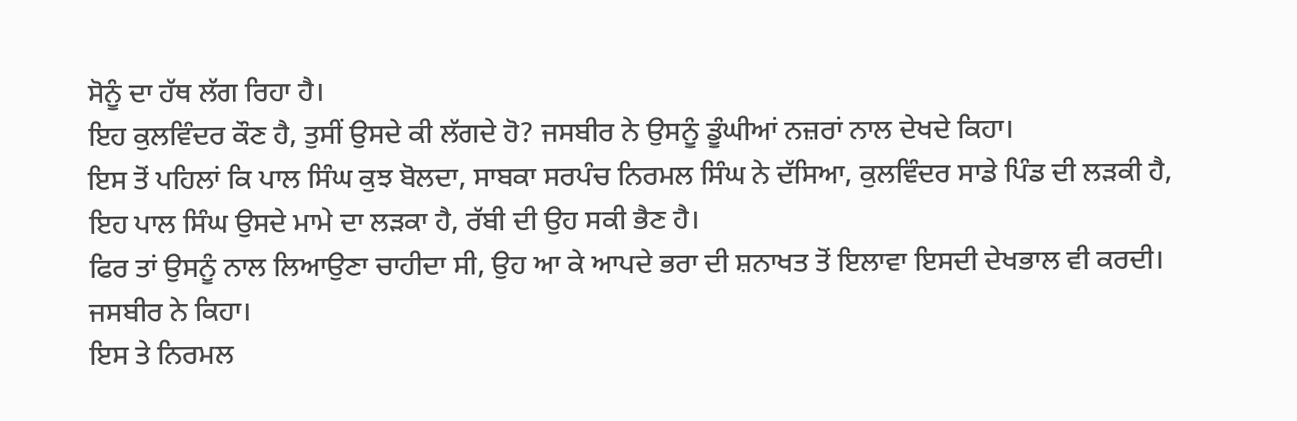ਸੋਨੂੰ ਦਾ ਹੱਥ ਲੱਗ ਰਿਹਾ ਹੈ।
ਇਹ ਕੁਲਵਿੰਦਰ ਕੌਣ ਹੈ, ਤੁਸੀਂ ਉਸਦੇ ਕੀ ਲੱਗਦੇ ਹੋ? ਜਸਬੀਰ ਨੇ ਉਸਨੂੰ ਡੂੰਘੀਆਂ ਨਜ਼ਰਾਂ ਨਾਲ ਦੇਖਦੇ ਕਿਹਾ।
ਇਸ ਤੋਂ ਪਹਿਲਾਂ ਕਿ ਪਾਲ ਸਿੰਘ ਕੁਝ ਬੋਲਦਾ, ਸਾਬਕਾ ਸਰਪੰਚ ਨਿਰਮਲ ਸਿੰਘ ਨੇ ਦੱਸਿਆ, ਕੁਲਵਿੰਦਰ ਸਾਡੇ ਪਿੰਡ ਦੀ ਲੜਕੀ ਹੈ, ਇਹ ਪਾਲ ਸਿੰਘ ਉਸਦੇ ਮਾਮੇ ਦਾ ਲੜਕਾ ਹੈ, ਰੱਬੀ ਦੀ ਉਹ ਸਕੀ ਭੈਣ ਹੈ।
ਫਿਰ ਤਾਂ ਉਸਨੂੰ ਨਾਲ ਲਿਆਉਣਾ ਚਾਹੀਦਾ ਸੀ, ਉਹ ਆ ਕੇ ਆਪਦੇ ਭਰਾ ਦੀ ਸ਼ਨਾਖਤ ਤੋਂ ਇਲਾਵਾ ਇਸਦੀ ਦੇਖਭਾਲ ਵੀ ਕਰਦੀ। ਜਸਬੀਰ ਨੇ ਕਿਹਾ।
ਇਸ ਤੇ ਨਿਰਮਲ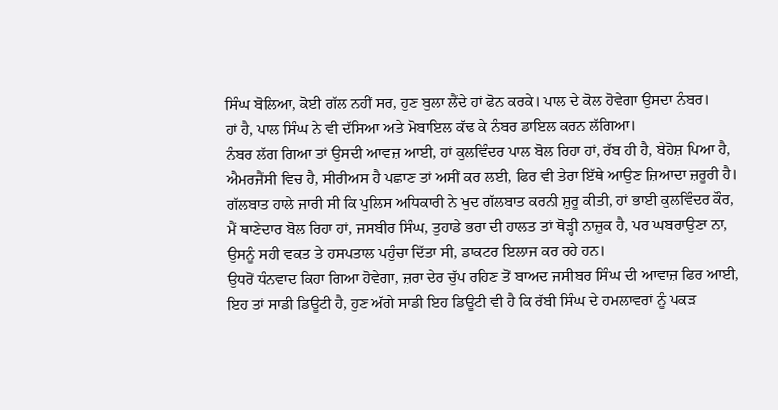ਸਿੰਘ ਬੋਲਿਆ, ਕੋਈ ਗੱਲ ਨਹੀਂ ਸਰ, ਹੁਣ ਬੁਲਾ ਲੈਂਦੇ ਹਾਂ ਫੋਨ ਕਰਕੇ। ਪਾਲ ਦੇ ਕੋਲ ਹੋਵੇਗਾ ਉਸਦਾ ਨੰਬਰ।
ਹਾਂ ਹੈ, ਪਾਲ ਸਿੰਘ ਨੇ ਵੀ ਦੱਸਿਆ ਅਤੇ ਮੋਬਾਇਲ ਕੱਢ ਕੇ ਨੰਬਰ ਡਾਇਲ ਕਰਨ ਲੱਗਿਆ।
ਨੰਬਰ ਲੱਗ ਗਿਆ ਤਾਂ ਉਸਦੀ ਆਵਜ਼ ਆਈ, ਹਾਂ ਕੁਲਵਿੰਦਰ ਪਾਲ ਬੋਲ ਰਿਹਾ ਹਾਂ, ਰੱਬ ਹੀ ਹੈ, ਬੇਹੋਸ਼ ਪਿਆ ਹੈ, ਐਮਰਜੈਂਸੀ ਵਿਚ ਹੈ, ਸੀਰੀਅਸ ਹੈ ਪਛਾਣ ਤਾਂ ਅਸੀਂ ਕਰ ਲਈ, ਫਿਰ ਵੀ ਤੇਰਾ ਇੱਥੇ ਆਉਣ ਜ਼ਿਆਦਾ ਜ਼ਰੂਰੀ ਹੈ।
ਗੱਲਬਾਤ ਹਾਲੇ ਜਾਰੀ ਸੀ ਕਿ ਪੁਲਿਸ ਅਧਿਕਾਰੀ ਨੇ ਖੁਦ ਗੱਲਬਾਤ ਕਰਨੀ ਸ਼ੁਰੂ ਕੀਤੀ, ਹਾਂ ਭਾਈ ਕੁਲਵਿੰਦਰ ਕੌਰ, ਮੈਂ ਥਾਣੇਦਾਰ ਬੋਲ ਰਿਹਾ ਹਾਂ, ਜਸਬੀਰ ਸਿੰਘ, ਤੁਹਾਡੇ ਭਰਾ ਦੀ ਹਾਲਤ ਤਾਂ ਥੋੜ੍ਹੀ ਨਾਜ਼ੁਕ ਹੈ, ਪਰ ਘਬਰਾਉਣਾ ਨਾ, ਉਸਨੂੰ ਸਹੀ ਵਕਤ ਤੇ ਹਸਪਤਾਲ ਪਹੁੰਚਾ ਦਿੱਤਾ ਸੀ, ਡਾਕਟਰ ਇਲਾਜ ਕਰ ਰਹੇ ਹਨ।
ਉਧਰੋਂ ਧੰਨਵਾਦ ਕਿਹਾ ਗਿਆ ਹੋਵੇਗਾ, ਜ਼ਰਾ ਦੇਰ ਚੁੱਪ ਰਹਿਣ ਤੋਂ ਬਾਅਦ ਜਸੀਬਰ ਸਿੰਘ ਦੀ ਆਵਾਜ਼ ਫਿਰ ਆਈ, ਇਹ ਤਾਂ ਸਾਡੀ ਡਿਊਟੀ ਹੈ, ਹੁਣ ਅੱਗੇ ਸਾਡੀ ਇਹ ਡਿਊਟੀ ਵੀ ਹੈ ਕਿ ਰੱਬੀ ਸਿੰਘ ਦੇ ਹਮਲਾਵਰਾਂ ਨੂੰ ਪਕੜ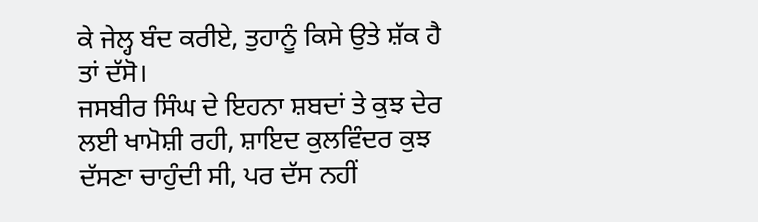ਕੇ ਜੇਲ੍ਹ ਬੰਦ ਕਰੀਏ, ਤੁਹਾਨੂੰ ਕਿਸੇ ਉਤੇ ਸ਼ੱਕ ਹੈ ਤਾਂ ਦੱਸੋ।
ਜਸਬੀਰ ਸਿੰਘ ਦੇ ਇਹਨਾ ਸ਼ਬਦਾਂ ਤੇ ਕੁਝ ਦੇਰ ਲਈ ਖਾਮੋਸ਼ੀ ਰਹੀ, ਸ਼ਾਇਦ ਕੁਲਵਿੰਦਰ ਕੁਝ ਦੱਸਣਾ ਚਾਹੁੰਦੀ ਸੀ, ਪਰ ਦੱਸ ਨਹੀਂ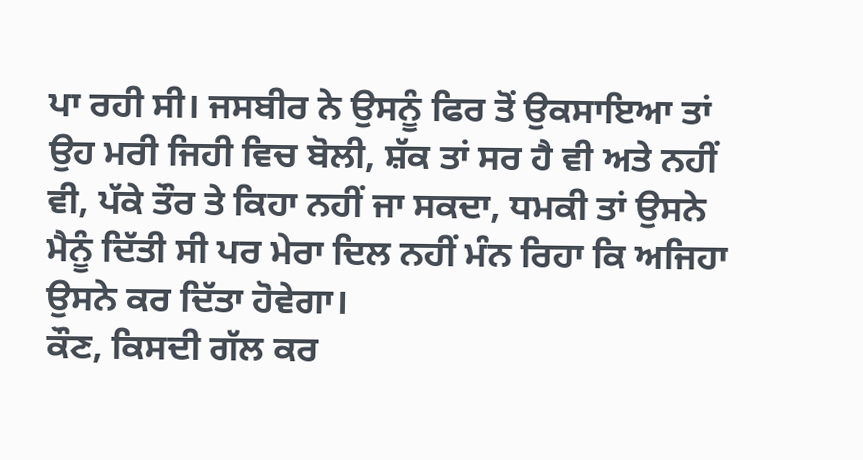ਪਾ ਰਹੀ ਸੀ। ਜਸਬੀਰ ਨੇ ਉਸਨੂੰ ਫਿਰ ਤੋਂ ਉਕਸਾਇਆ ਤਾਂ ਉਹ ਮਰੀ ਜਿਹੀ ਵਿਚ ਬੋਲੀ, ਸ਼ੱਕ ਤਾਂ ਸਰ ਹੈ ਵੀ ਅਤੇ ਨਹੀਂ ਵੀ, ਪੱਕੇ ਤੌਰ ਤੇ ਕਿਹਾ ਨਹੀਂ ਜਾ ਸਕਦਾ, ਧਮਕੀ ਤਾਂ ਉਸਨੇ ਮੈਨੂੰ ਦਿੱਤੀ ਸੀ ਪਰ ਮੇਰਾ ਦਿਲ ਨਹੀਂ ਮੰਨ ਰਿਹਾ ਕਿ ਅਜਿਹਾ ਉਸਨੇ ਕਰ ਦਿੱਤਾ ਹੋਵੇਗਾ।
ਕੌਣ, ਕਿਸਦੀ ਗੱਲ ਕਰ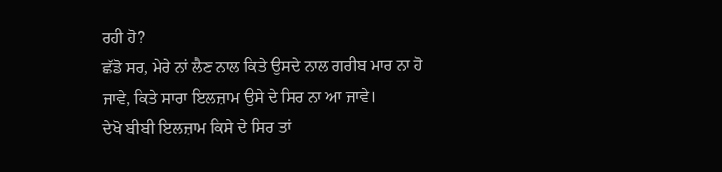ਰਹੀ ਹੋ?
ਛੱਡੋ ਸਰ, ਮੇਰੇ ਨਾਂ ਲੈਣ ਨਾਲ ਕਿਤੇ ਉਸਦੇ ਨਾਲ ਗਰੀਬ ਮਾਰ ਨਾ ਹੋ ਜਾਵੇ, ਕਿਤੇ ਸਾਰਾ ਇਲਜ਼ਾਮ ਉਸੇ ਦੇ ਸਿਰ ਨਾ ਆ ਜਾਵੇ।
ਦੇਖੋ ਬੀਬੀ ਇਲਜ਼ਾਮ ਕਿਸੇ ਦੇ ਸਿਰ ਤਾਂ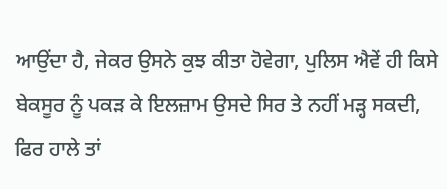ਆਉਂਦਾ ਹੈ, ਜੇਕਰ ਉਸਨੇ ਕੁਝ ਕੀਤਾ ਹੋਵੇਗਾ, ਪੁਲਿਸ ਐਵੇਂ ਹੀ ਕਿਸੇ ਬੇਕਸੂਰ ਨੂੰ ਪਕੜ ਕੇ ਇਲਜ਼ਾਮ ਉਸਦੇ ਸਿਰ ਤੇ ਨਹੀਂ ਮੜ੍ਹ ਸਕਦੀ, ਫਿਰ ਹਾਲੇ ਤਾਂ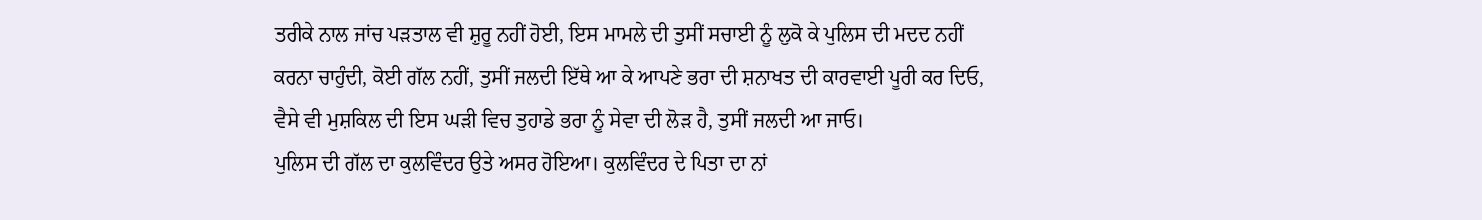ਤਰੀਕੇ ਨਾਲ ਜਾਂਚ ਪੜਤਾਲ ਵੀ ਸ਼ੁਰੂ ਨਹੀਂ ਹੋਈ, ਇਸ ਮਾਮਲੇ ਦੀ ਤੁਸੀਂ ਸਚਾਈ ਨੂੰ ਲੁਕੋ ਕੇ ਪੁਲਿਸ ਦੀ ਮਦਦ ਨਹੀਂ ਕਰਨਾ ਚਾਹੁੰਦੀ, ਕੋਈ ਗੱਲ ਨਹੀਂ, ਤੁਸੀਂ ਜਲਦੀ ਇੱਥੇ ਆ ਕੇ ਆਪਣੇ ਭਰਾ ਦੀ ਸ਼ਨਾਖਤ ਦੀ ਕਾਰਵਾਈ ਪੂਰੀ ਕਰ ਦਿਓ, ਵੈਸੇ ਵੀ ਮੁਸ਼ਕਿਲ ਦੀ ਇਸ ਘੜੀ ਵਿਚ ਤੁਹਾਡੇ ਭਰਾ ਨੂੰ ਸੇਵਾ ਦੀ ਲੋੜ ਹੈ, ਤੁਸੀਂ ਜਲਦੀ ਆ ਜਾਓ।
ਪੁਲਿਸ ਦੀ ਗੱਲ ਦਾ ਕੁਲਵਿੰਦਰ ਉਤੇ ਅਸਰ ਹੋਇਆ। ਕੁਲਵਿੰਦਰ ਦੇ ਪਿਤਾ ਦਾ ਨਾਂ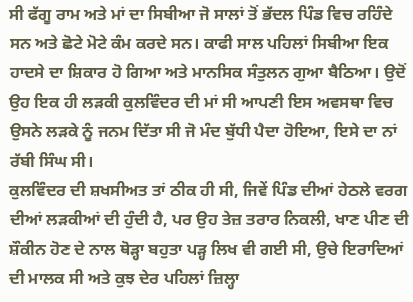ਸੀ ਫੱਗੂ ਰਾਮ ਅਤੇ ਮਾਂ ਦਾ ਸਿਬੀਆ ਜੋ ਸਾਲਾਂ ਤੋਂ ਭੱਦਲ ਪਿੰਡ ਵਿਚ ਰਹਿੰਦੇ ਸਨ ਅਤੇ ਛੋਟੇ ਮੋਟੇ ਕੰਮ ਕਰਦੇ ਸਨ। ਕਾਫੀ ਸਾਲ ਪਹਿਲਾਂ ਸਿਬੀਆ ਇਕ ਹਾਦਸੇ ਦਾ ਸ਼ਿਕਾਰ ਹੋ ਗਿਆ ਅਤੇ ਮਾਨਸਿਕ ਸੰਤੁਲਨ ਗੁਆ ਬੈਠਿਆ। ਉਦੋਂ ਉਹ ਇਕ ਹੀ ਲੜਕੀ ਕੁਲਵਿੰਦਰ ਦੀ ਮਾਂ ਸੀ ਆਪਣੀ ਇਸ ਅਵਸਥਾ ਵਿਚ ਉਸਨੇ ਲੜਕੇ ਨੂੰ ਜਨਮ ਦਿੱਤਾ ਸੀ ਜੋ ਮੰਦ ਬੁੱਧੀ ਪੈਦਾ ਹੋਇਆ, ਇਸੇ ਦਾ ਨਾਂ ਰੱਬੀ ਸਿੰਘ ਸੀ।
ਕੁਲਵਿੰਦਰ ਦੀ ਸ਼ਖਸੀਅਤ ਤਾਂ ਠੀਕ ਹੀ ਸੀ, ਜਿਵੇਂ ਪਿੰਡ ਦੀਆਂ ਹੇਠਲੇ ਵਰਗ ਦੀਆਂ ਲੜਕੀਆਂ ਦੀ ਹੁੰਦੀ ਹੈ, ਪਰ ਉਹ ਤੇਜ਼ ਤਰਾਰ ਨਿਕਲੀ, ਖਾਣ ਪੀਣ ਦੀ ਸ਼ੌਕੀਨ ਹੋਣ ਦੇ ਨਾਲ ਥੋੜ੍ਹਾ ਬਹੁਤਾ ਪੜ੍ਹ ਲਿਖ ਵੀ ਗਈ ਸੀ, ਉਚੇ ਇਰਾਦਿਆਂ ਦੀ ਮਾਲਕ ਸੀ ਅਤੇ ਕੁਝ ਦੇਰ ਪਹਿਲਾਂ ਜ਼ਿਲ੍ਹਾ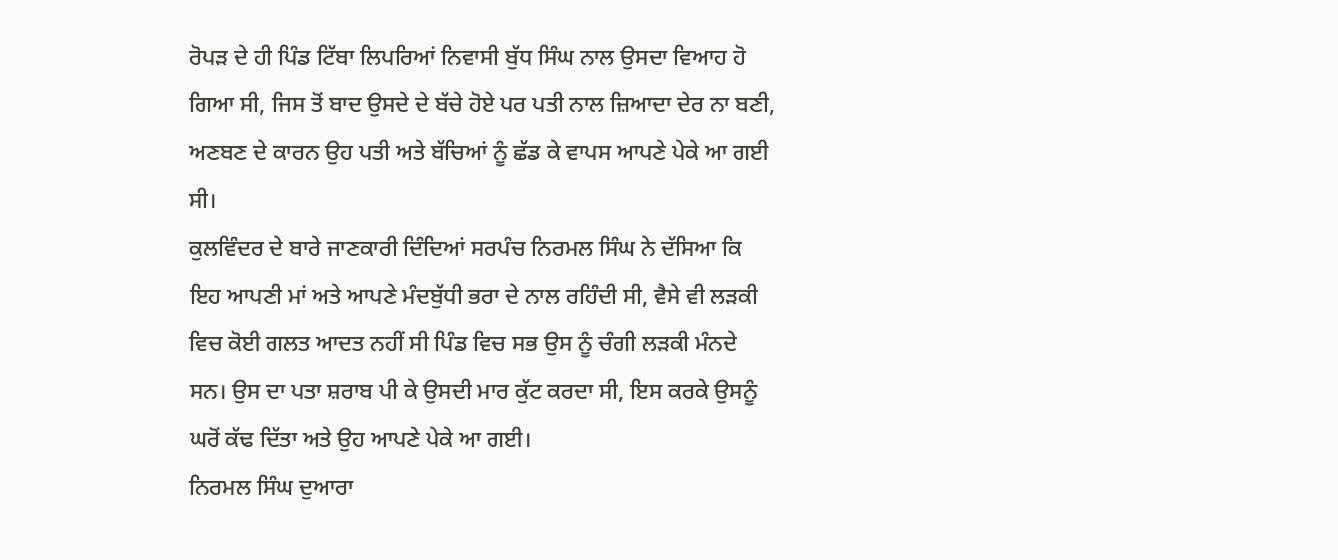ਰੋਪੜ ਦੇ ਹੀ ਪਿੰਡ ਟਿੱਬਾ ਲਿਪਰਿਆਂ ਨਿਵਾਸੀ ਬੁੱਧ ਸਿੰਘ ਨਾਲ ਉਸਦਾ ਵਿਆਹ ਹੋ ਗਿਆ ਸੀ, ਜਿਸ ਤੋਂ ਬਾਦ ਉਸਦੇ ਦੇ ਬੱਚੇ ਹੋਏ ਪਰ ਪਤੀ ਨਾਲ ਜ਼ਿਆਦਾ ਦੇਰ ਨਾ ਬਣੀ, ਅਣਬਣ ਦੇ ਕਾਰਨ ਉਹ ਪਤੀ ਅਤੇ ਬੱਚਿਆਂ ਨੂੰ ਛੱਡ ਕੇ ਵਾਪਸ ਆਪਣੇ ਪੇਕੇ ਆ ਗਈ ਸੀ।
ਕੁਲਵਿੰਦਰ ਦੇ ਬਾਰੇ ਜਾਣਕਾਰੀ ਦਿੰਦਿਆਂ ਸਰਪੰਚ ਨਿਰਮਲ ਸਿੰਘ ਨੇ ਦੱਸਿਆ ਕਿ ਇਹ ਆਪਣੀ ਮਾਂ ਅਤੇ ਆਪਣੇ ਮੰਦਬੁੱਧੀ ਭਰਾ ਦੇ ਨਾਲ ਰਹਿੰਦੀ ਸੀ, ਵੈਸੇ ਵੀ ਲੜਕੀ ਵਿਚ ਕੋਈ ਗਲਤ ਆਦਤ ਨਹੀਂ ਸੀ ਪਿੰਡ ਵਿਚ ਸਭ ਉਸ ਨੂੰ ਚੰਗੀ ਲੜਕੀ ਮੰਨਦੇ ਸਨ। ਉਸ ਦਾ ਪਤਾ ਸ਼ਰਾਬ ਪੀ ਕੇ ਉਸਦੀ ਮਾਰ ਕੁੱਟ ਕਰਦਾ ਸੀ, ਇਸ ਕਰਕੇ ਉਸਨੂੰ ਘਰੋਂ ਕੱਢ ਦਿੱਤਾ ਅਤੇ ਉਹ ਆਪਣੇ ਪੇਕੇ ਆ ਗਈ।
ਨਿਰਮਲ ਸਿੰਘ ਦੁਆਰਾ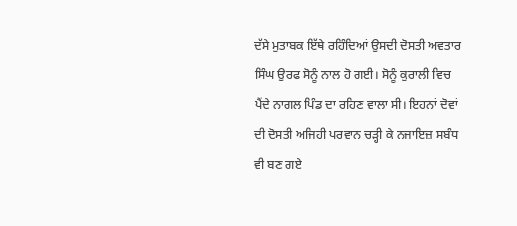ਦੱਸੇ ਮੁਤਾਬਕ ਇੱਥੇ ਰਹਿੰਦਿਆਂ ਉਸਦੀ ਦੋਸਤੀ ਅਵਤਾਰ ਸਿੰਘ ਉਰਫ ਸੋਨੂੰ ਨਾਲ ਹੋ ਗਈ। ਸੋਨੂੰ ਕੁਰਾਲੀ ਵਿਚ ਪੈਂਦੇ ਨਾਗਲ ਪਿੰਡ ਦਾ ਰਹਿਣ ਵਾਲਾ ਸੀ। ਇਹਨਾਂ ਦੋਵਾਂ ਦੀ ਦੋਸਤੀ ਅਜਿਹੀ ਪਰਵਾਨ ਚੜ੍ਹੀ ਕੇ ਨਜਾਇਜ਼ ਸਬੰਧ ਵੀ ਬਣ ਗਏ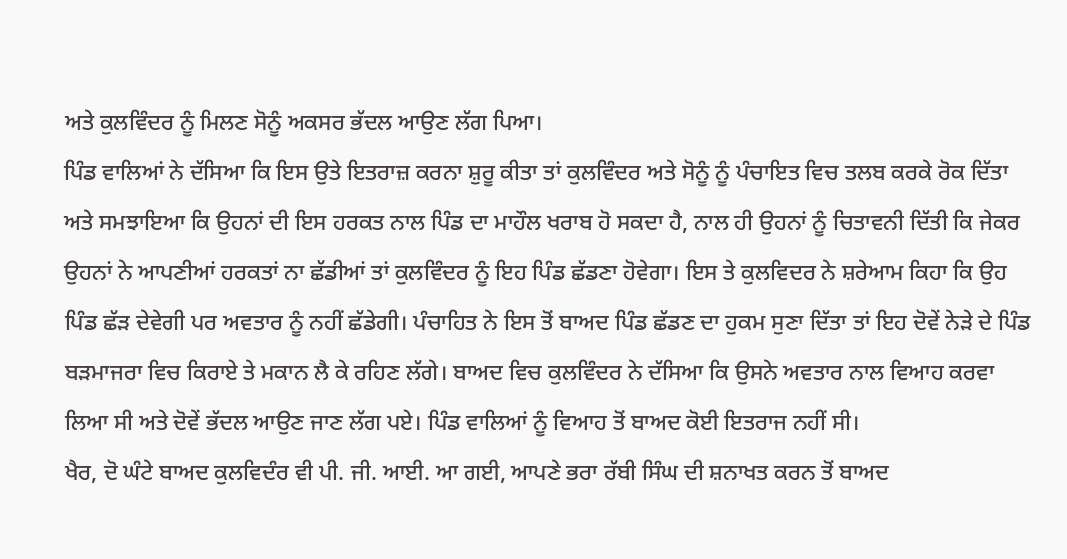ਅਤੇ ਕੁਲਵਿੰਦਰ ਨੂੰ ਮਿਲਣ ਸੋਨੂੰ ਅਕਸਰ ਭੱਦਲ ਆਉਣ ਲੱਗ ਪਿਆ।
ਪਿੰਡ ਵਾਲਿਆਂ ਨੇ ਦੱਸਿਆ ਕਿ ਇਸ ਉਤੇ ਇਤਰਾਜ਼ ਕਰਨਾ ਸ਼ੁਰੂ ਕੀਤਾ ਤਾਂ ਕੁਲਵਿੰਦਰ ਅਤੇ ਸੋਨੂੰ ਨੂੰ ਪੰਚਾਇਤ ਵਿਚ ਤਲਬ ਕਰਕੇ ਰੋਕ ਦਿੱਤਾ ਅਤੇ ਸਮਝਾਇਆ ਕਿ ਉਹਨਾਂ ਦੀ ਇਸ ਹਰਕਤ ਨਾਲ ਪਿੰਡ ਦਾ ਮਾਹੌਲ ਖਰਾਬ ਹੋ ਸਕਦਾ ਹੈ, ਨਾਲ ਹੀ ਉਹਨਾਂ ਨੂੰ ਚਿਤਾਵਨੀ ਦਿੱਤੀ ਕਿ ਜੇਕਰ ਉਹਨਾਂ ਨੇ ਆਪਣੀਆਂ ਹਰਕਤਾਂ ਨਾ ਛੱਡੀਆਂ ਤਾਂ ਕੁਲਵਿੰਦਰ ਨੂੰ ਇਹ ਪਿੰਡ ਛੱਡਣਾ ਹੋਵੇਗਾ। ਇਸ ਤੇ ਕੁਲਵਿਦਰ ਨੇ ਸ਼ਰੇਆਮ ਕਿਹਾ ਕਿ ਉਹ ਪਿੰਡ ਛੱੜ ਦੇਵੇਗੀ ਪਰ ਅਵਤਾਰ ਨੂੰ ਨਹੀਂ ਛੱਡੇਗੀ। ਪੰਚਾਹਿਤ ਨੇ ਇਸ ਤੋਂ ਬਾਅਦ ਪਿੰਡ ਛੱਡਣ ਦਾ ਹੁਕਮ ਸੁਣਾ ਦਿੱਤਾ ਤਾਂ ਇਹ ਦੋਵੇਂ ਨੇੜੇ ਦੇ ਪਿੰਡ ਬੜਮਾਜਰਾ ਵਿਚ ਕਿਰਾਏ ਤੇ ਮਕਾਨ ਲੈ ਕੇ ਰਹਿਣ ਲੱਗੇ। ਬਾਅਦ ਵਿਚ ਕੁਲਵਿੰਦਰ ਨੇ ਦੱਸਿਆ ਕਿ ਉਸਨੇ ਅਵਤਾਰ ਨਾਲ ਵਿਆਹ ਕਰਵਾ ਲਿਆ ਸੀ ਅਤੇ ਦੋਵੇਂ ਭੱਦਲ ਆਉਣ ਜਾਣ ਲੱਗ ਪਏ। ਪਿੰਡ ਵਾਲਿਆਂ ਨੂੰ ਵਿਆਹ ਤੋਂ ਬਾਅਦ ਕੋਈ ਇਤਰਾਜ ਨਹੀਂ ਸੀ।
ਖੈਰ, ਦੋ ਘੰਟੇ ਬਾਅਦ ਕੁਲਵਿਦੰਰ ਵੀ ਪੀ. ਜੀ. ਆਈ. ਆ ਗਈ, ਆਪਣੇ ਭਰਾ ਰੱਬੀ ਸਿੰਘ ਦੀ ਸ਼ਨਾਖਤ ਕਰਨ ਤੋਂ ਬਾਅਦ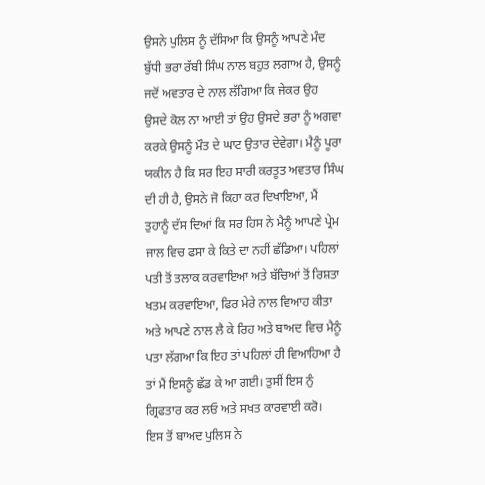ਉਸਨੇ ਪੁਲਿਸ ਨੂੰ ਦੱਸਿਆ ਕਿ ਉਸਨੂੰ ਆਪਣੇ ਮੰਦ ਬੁੱਧੀ ਭਰਾ ਰੱਬੀ ਸਿੰਘ ਨਾਲ ਬਹੁਤ ਲਗਾਅ ਹੈ, ਉਸਨੂੰ ਜਦੋਂ ਅਵਤਾਰ ਦੇ ਨਾਲ ਲੱਗਿਆ ਕਿ ਜੇਕਰ ਉਹ ਉਸਦੇ ਕੋਲ ਨਾ ਆਈ ਤਾਂ ਉਹ ਉਸਦੇ ਭਰਾ ਨੂੰ ਅਗਵਾ ਕਰਕੇ ਉਸਨੂੰ ਮੌਤ ਦੇ ਘਾਟ ਉਤਾਰ ਦੇਵੇਗਾ। ਮੈਨੂੰ ਪੂਰਾ ਯਕੀਨ ਹੈ ਕਿ ਸਰ ਇਹ ਸਾਰੀ ਕਰਤੂਤ ਅਵਤਾਰ ਸਿੰਘ ਦੀ ਹੀ ਹੈ, ਉਸਨੇ ਜੋ ਕਿਹਾ ਕਰ ਦਿਖਾਇਆ, ਮੈਂ ਤੁਹਾਨੂੰ ਦੱਸ ਦਿਆਂ ਕਿ ਸਰ ਹਿਸ ਨੇ ਮੈਨੂੰ ਆਪਣੇ ਪ੍ਰੇਮ ਜਾਲ ਵਿਚ ਫਸਾ ਕੇ ਕਿਤੇ ਦਾ ਨਹੀਂ ਛੱਡਿਆ। ਪਹਿਲਾਂ ਪਤੀ ਤੋਂ ਤਲਾਕ ਕਰਵਾਇਆ ਅਤੇ ਬੱਚਿਆਂ ਤੋਂ ਰਿਸ਼ਤਾ ਖਤਮ ਕਰਵਾਇਆ, ਫਿਰ ਮੇਰੇ ਨਾਲ ਵਿਆਹ ਕੀਤਾ ਅਤੇ ਆਪਣੇ ਨਾਲ ਲੈ ਕੇ ਰਿਹ ਅਤੇ ਬਾਅਦ ਵਿਚ ਮੈਨੂੰ ਪਤਾ ਲੱਗਆ ਕਿ ਇਹ ਤਾਂ ਪਹਿਲਾਂ ਹੀ ਵਿਆਹਿਆ ਹੈ ਤਾਂ ਮੈਂ ਇਸਨੂੰ ਛੱਡ ਕੇ ਆ ਗਈ। ਤੁਸੀਂ ਇਸ ਨੁੰ ਗ੍ਰਿਫਤਾਰ ਕਰ ਲਓ ਅਤੇ ਸਖਤ ਕਾਰਵਾਈ ਕਰੋ।
ਇਸ ਤੋਂ ਬਾਅਦ ਪੁਲਿਸ ਨੇ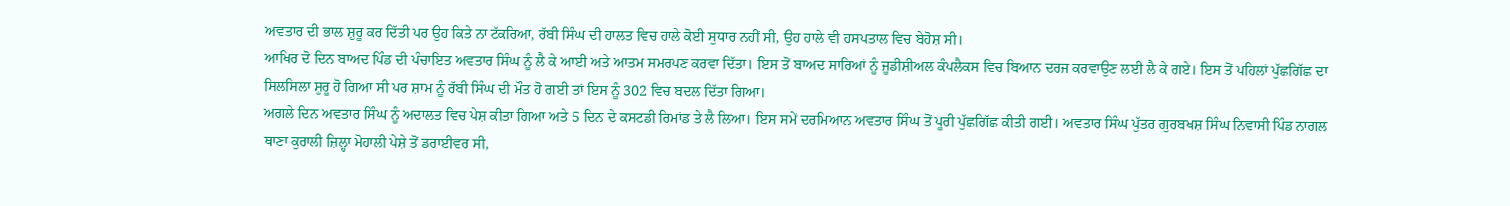ਅਵਤਾਰ ਦੀ ਭਾਲ ਸ਼ੁਰੂ ਕਰ ਦਿੱਤੀ ਪਰ ਉਹ ਕਿਤੇ ਨਾ ਟੱਕਰਿਆ, ਰੱਬੀ ਸਿੰਘ ਦੀ ਹਾਲਤ ਵਿਚ ਹਾਲੇ ਕੋਈ ਸੁਧਾਰ ਨਹੀਂ ਸੀ, ਉਹ ਹਾਲੇ ਵੀ ਹਸਪਤਾਲ ਵਿਚ ਬੇਹੋਸ਼ ਸੀ।
ਆਖਿਰ ਦੋ ਦਿਨ ਬਾਅਦ ਪਿੰਡ ਦੀ ਪੰਚਾਇਤ ਅਵਤਾਰ ਸਿੰਘ ਨੂੰ ਲੈ ਕੇ ਆਈ ਅਤੇ ਆਤਮ ਸਮਰਪਣ ਕਰਵਾ ਦਿੱਤਾ। ਇਸ ਤੋਂ ਬਾਅਦ ਸਾਰਿਆਂ ਨੂੰ ਜੂਡੀਸ਼ੀਅਲ ਕੰਪਲੈਕਸ ਵਿਚ ਬਿਆਨ ਦਰਜ ਕਰਵਾਉਣ ਲਈ ਲੈ ਕੇ ਗਏ। ਇਸ ਤੋਂ ਪਹਿਲਾਂ ਪੁੱਛਗਿੱਛ ਦਾ ਸਿਲਸਿਲਾ ਸ਼ੁਰੂ ਹੋ ਗਿਆ ਸੀ ਪਰ ਸ਼ਾਮ ਨੂੰ ਰੱਬੀ ਸਿੰਘ ਦੀ ਮੌਤ ਹੋ ਗਈ ਤਾਂ ਇਸ ਨੂੰ 302 ਵਿਚ ਬਦਲ ਦਿੱਤਾ ਗਿਆ।
ਅਗਲੇ ਦਿਨ ਅਵਤਾਰ ਸਿੰਘ ਨੂੰ ਅਦਾਲਤ ਵਿਚ ਪੇਸ਼ ਕੀਤਾ ਗਿਆ ਅਤੇ 5 ਦਿਨ ਦੇ ਕਸਟਡੀ ਰਿਮਾਂਡ ਤੇ ਲੈ ਲਿਆ। ਇਸ ਸਮੇਂ ਦਰਮਿਆਨ ਅਵਤਾਰ ਸਿੰਘ ਤੋਂ ਪੂਰੀ ਪੁੱਛਗਿੱਛ ਕੀਤੀ ਗਈ। ਅਵਤਾਰ ਸਿੰਘ ਪੁੱਤਰ ਗੁਰਬਖਸ਼ ਸਿੰਘ ਨਿਵਾਸੀ ਪਿੰਡ ਨਾਗਲ ਥਾਣਾ ਕੁਰਾਲੀ ਜ਼ਿਲ੍ਹਾ ਮੋਹਾਲੀ ਪੇਸ਼ੇ ਤੋਂ ਡਰਾਈਵਰ ਸੀ,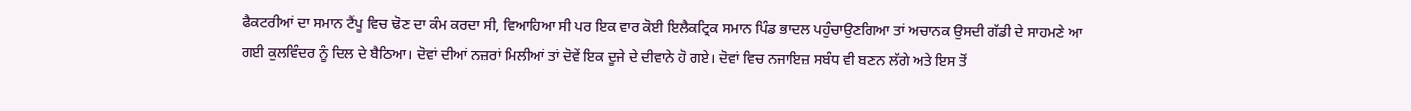ਫੈਕਟਰੀਆਂ ਦਾ ਸਮਾਨ ਟੈਂਪੂ ਵਿਚ ਢੋਣ ਦਾ ਕੰਮ ਕਰਦਾ ਸੀ, ਵਿਆਹਿਆ ਸੀ ਪਰ ਇਕ ਵਾਰ ਕੋਈ ਇਲੈਕਟ੍ਰਿਕ ਸਮਾਨ ਪਿੰਡ ਭਾਦਲ ਪਹੁੰਚਾਉਣਗਿਆ ਤਾਂ ਅਚਾਨਕ ਉਸਦੀ ਗੱਡੀ ਦੇ ਸਾਹਮਣੇ ਆ ਗਈ ਕੁਲਵਿੰਦਰ ਨੂੰ ਦਿਲ ਦੇ ਬੈਠਿਆ। ਦੋਵਾਂ ਦੀਆਂ ਨਜ਼ਰਾਂ ਮਿਲੀਆਂ ਤਾਂ ਦੋਵੇਂ ਇਕ ਦੂਜੇ ਦੇ ਦੀਵਾਨੇ ਹੋ ਗਏ। ਦੋਵਾਂ ਵਿਚ ਨਜਾਇਜ਼ ਸਬੰਧ ਵੀ ਬਣਨ ਲੱਗੇ ਅਤੇ ਇਸ ਤੋਂ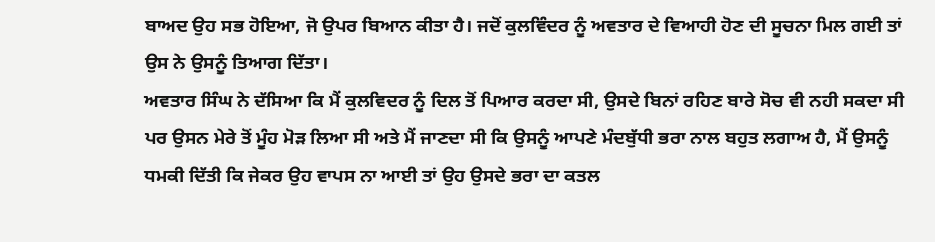ਬਾਅਦ ਉਹ ਸਭ ਹੋਇਆ, ਜੋ ਉਪਰ ਬਿਆਨ ਕੀਤਾ ਹੈ। ਜਦੋਂ ਕੁਲਵਿੰਦਰ ਨੂੰ ਅਵਤਾਰ ਦੇ ਵਿਆਹੀ ਹੋਣ ਦੀ ਸੂਚਨਾ ਮਿਲ ਗਈ ਤਾਂ ਉਸ ਨੇ ਉਸਨੂੰ ਤਿਆਗ ਦਿੱਤਾ।
ਅਵਤਾਰ ਸਿੰਘ ਨੇ ਦੱਸਿਆ ਕਿ ਮੈਂ ਕੁਲਵਿਦਰ ਨੂੰ ਦਿਲ ਤੋਂ ਪਿਆਰ ਕਰਦਾ ਸੀ, ਉਸਦੇ ਬਿਨਾਂ ਰਹਿਣ ਬਾਰੇ ਸੋਚ ਵੀ ਨਹੀ ਸਕਦਾ ਸੀ ਪਰ ਉਸਨ ਮੇਰੇ ਤੋਂ ਮੂੰਹ ਮੋੜ ਲਿਆ ਸੀ ਅਤੇ ਮੈਂ ਜਾਣਦਾ ਸੀ ਕਿ ਉਸਨੂੰ ਆਪਣੇ ਮੰਦਬੁੱਧੀ ਭਰਾ ਨਾਲ ਬਹੁਤ ਲਗਾਅ ਹੈ, ਮੈਂ ਉਸਨੂੰ ਧਮਕੀ ਦਿੱਤੀ ਕਿ ਜੇਕਰ ਉਹ ਵਾਪਸ ਨਾ ਆਈ ਤਾਂ ਉਹ ਉਸਦੇ ਭਰਾ ਦਾ ਕਤਲ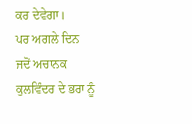ਕਰ ਦੇਵੇਗਾ।
ਪਰ ਅਗਲੇ ਦਿਨ ਜਦੋਂ ਅਚਾਨਕ ਕੁਲਵਿੰਦਰ ਦੇ ਭਰਾ ਨੂੰ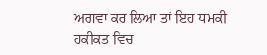ਅਗਵਾ ਕਰ ਲਿਆ ਤਾਂ ਇਹ ਧਮਕੀ ਹਕੀਕਤ ਵਿਚ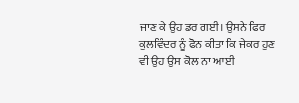ਜਾਣ ਕੇ ਉਹ ਡਰ ਗਈ। ਉਸਨੇ ਫਿਰ ਕੁਲਵਿੰਦਰ ਨੂੰ ਫੋਨ ਕੀਤਾ ਕਿ ਜੇਕਰ ਹੁਣ ਵੀ ਉਹ ਉਸ ਕੋਲ ਨਾ ਆਈ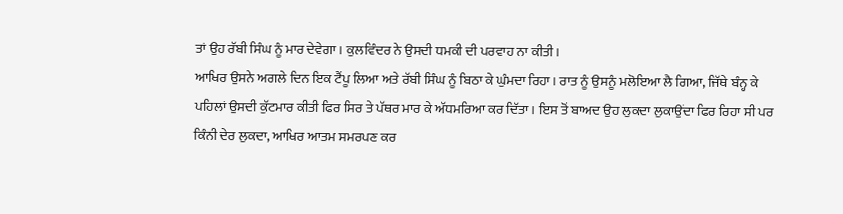ਤਾਂ ਉਹ ਰੱਬੀ ਸਿੰਘ ਨੂੰ ਮਾਰ ਦੇਵੇਗਾ। ਕੁਲਵਿੰਦਰ ਨੇ ਉਸਦੀ ਧਮਕੀ ਦੀ ਪਰਵਾਹ ਨਾ ਕੀਤੀ।
ਆਖਿਰ ਉਸਨੇ ਅਗਲੇ ਦਿਨ ਇਕ ਟੈਂਪੂ ਲਿਆ ਅਤੇ ਰੱਬੀ ਸਿੰਘ ਨੂੰ ਬਿਠਾ ਕੇ ਘੁੰਮਦਾ ਰਿਹਾ। ਰਾਤ ਨੂੰ ਉਸਨੂੰ ਮਲੋਇਆ ਲੈ ਗਿਆ, ਜਿੱਥੇ ਬੰਨ੍ਹ ਕੇ ਪਹਿਲਾਂ ਉਸਦੀ ਕੁੱਟਮਾਰ ਕੀਤੀ ਫਿਰ ਸਿਰ ਤੇ ਪੱਥਰ ਮਾਰ ਕੇ ਅੱਧਮਰਿਆ ਕਰ ਦਿੱਤਾ। ਇਸ ਤੋਂ ਬਾਅਦ ਉਹ ਲੁਕਦਾ ਲੁਕਾਉਂਦਾ ਫਿਰ ਰਿਹਾ ਸੀ ਪਰ ਕਿੰਨੀ ਦੇਰ ਲੁਕਦਾ, ਆਖਿਰ ਆਤਮ ਸਮਰਪਣ ਕਰ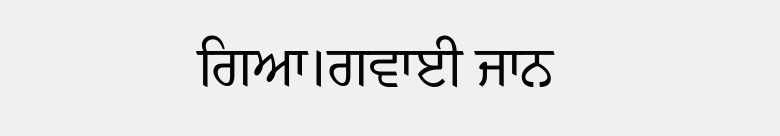ਗਿਆ।ਗਵਾਈ ਜਾਨ